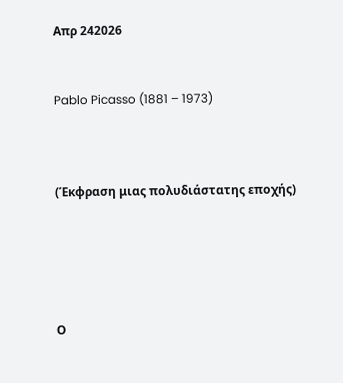Απρ 242026


Pablo Picasso (1881 – 1973)



(Έκφραση μιας πολυδιάστατης εποχής)





Ο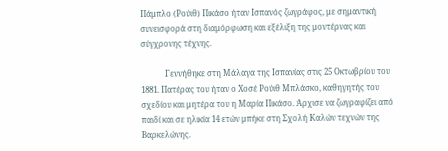Πάμπλο (Ρούιθ) Πικάσο ήταν Ισπανός ζωγράφος, με σημαντική συνεισφορά στη διαμόρφωση και εξέλιξη της μοντέρνας και σύγχρονης τέχνης.

            Γεννήθηκε στη Μάλαγα της Ισπανίας στις 25 Οκτωβρίου του 1881. Πατέρας του ήταν ο Χοσέ Ρούιθ Μπλάσκο, καθηγητής του σχεδίου και μητέρα του η Μαρία Πικάσο. Άρχισε να ζωγραφίζει από παιδί και σε ηλικία 14 ετών μπήκε στη Σχολή Καλών τεχνών της Βαρκελώνης.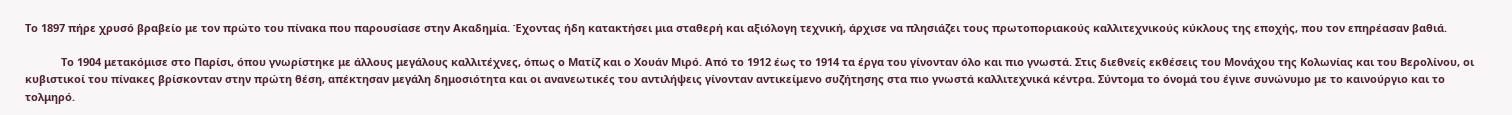Το 1897 πήρε χρυσό βραβείο με τον πρώτο του πίνακα που παρουσίασε στην Ακαδημία. Έχοντας ήδη κατακτήσει μια σταθερή και αξιόλογη τεχνική, άρχισε να πλησιάζει τους πρωτοποριακούς καλλιτεχνικούς κύκλους της εποχής, που τον επηρέασαν βαθιά.

            Το 1904 μετακόμισε στο Παρίσι, όπου γνωρίστηκε με άλλους μεγάλους καλλιτέχνες, όπως ο Ματίζ και ο Χουάν Μιρό. Από το 1912 έως το 1914 τα έργα του γίνονταν όλο και πιο γνωστά. Στις διεθνείς εκθέσεις του Μονάχου της Κολωνίας και του Βερολίνου, οι κυβιστικοί του πίνακες βρίσκονταν στην πρώτη θέση, απέκτησαν μεγάλη δημοσιότητα και οι ανανεωτικές του αντιλήψεις γίνονταν αντικείμενο συζήτησης στα πιο γνωστά καλλιτεχνικά κέντρα. Σύντομα το όνομά του έγινε συνώνυμο με το καινούργιο και το τολμηρό.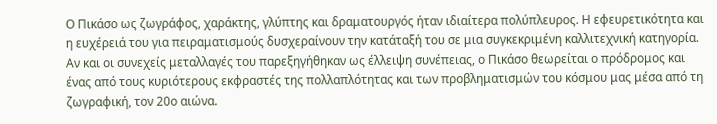Ο Πικάσο ως ζωγράφος, χαράκτης, γλύπτης και δραματουργός ήταν ιδιαίτερα πολύπλευρος. Η εφευρετικότητα και η ευχέρειά του για πειραματισμούς δυσχεραίνουν την κατάταξή του σε μια συγκεκριμένη καλλιτεχνική κατηγορία. Αν και οι συνεχείς μεταλλαγές του παρεξηγήθηκαν ως έλλειψη συνέπειας, ο Πικάσο θεωρείται ο πρόδρομος και ένας από τους κυριότερους εκφραστές της πολλαπλότητας και των προβληματισμών του κόσμου μας μέσα από τη ζωγραφική, τον 20ο αιώνα.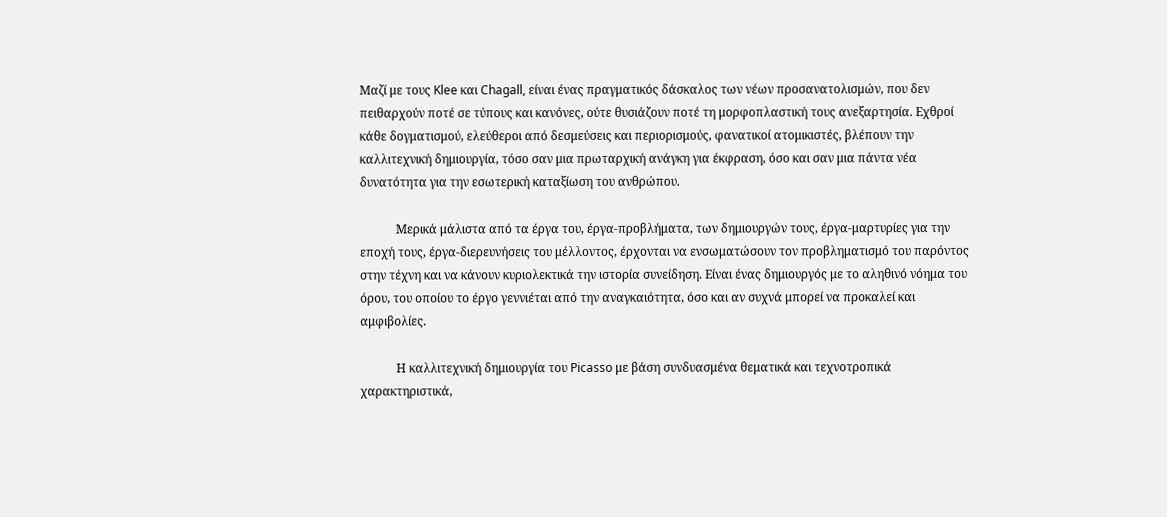Μαζί με τους Klee και Chagall, είναι ένας πραγματικός δάσκαλος των νέων προσανατολισμών, που δεν πειθαρχούν ποτέ σε τύπους και κανόνες, ούτε θυσιάζουν ποτέ τη μορφοπλαστική τους ανεξαρτησία. Εχθροί κάθε δογματισμού, ελεύθεροι από δεσμεύσεις και περιορισμούς, φανατικοί ατομικιστές, βλέπουν την καλλιτεχνική δημιουργία, τόσο σαν μια πρωταρχική ανάγκη για έκφραση, όσο και σαν μια πάντα νέα δυνατότητα για την εσωτερική καταξίωση του ανθρώπου.

            Μερικά μάλιστα από τα έργα του, έργα-προβλήματα, των δημιουργών τους, έργα-μαρτυρίες για την εποχή τους, έργα-διερευνήσεις του μέλλοντος, έρχονται να ενσωματώσουν τον προβληματισμό του παρόντος στην τέχνη και να κάνουν κυριολεκτικά την ιστορία συνείδηση. Είναι ένας δημιουργός με το αληθινό νόημα του όρου, του οποίου το έργο γεννιέται από την αναγκαιότητα, όσο και αν συχνά μπορεί να προκαλεί και αμφιβολίες.

            Η καλλιτεχνική δημιουργία του Picasso με βάση συνδυασμένα θεματικά και τεχνοτροπικά χαρακτηριστικά,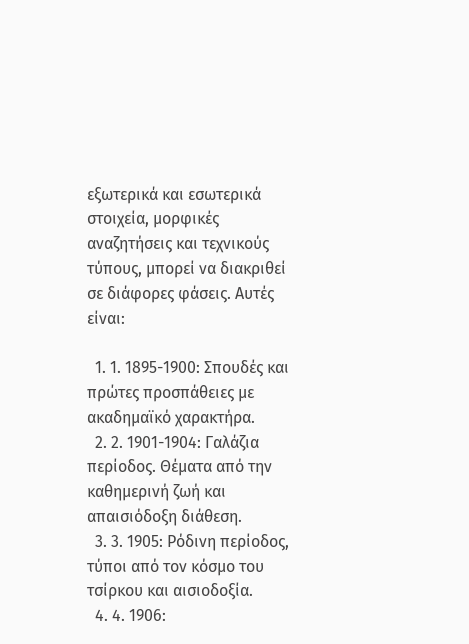εξωτερικά και εσωτερικά στοιχεία, μορφικές αναζητήσεις και τεχνικούς τύπους, μπορεί να διακριθεί σε διάφορες φάσεις. Αυτές είναι:

  1. 1. 1895-1900: Σπουδές και πρώτες προσπάθειες με ακαδημαϊκό χαρακτήρα.
  2. 2. 1901-1904: Γαλάζια περίοδος. Θέματα από την καθημερινή ζωή και απαισιόδοξη διάθεση.
  3. 3. 1905: Ρόδινη περίοδος, τύποι από τον κόσμο του τσίρκου και αισιοδοξία.
  4. 4. 1906: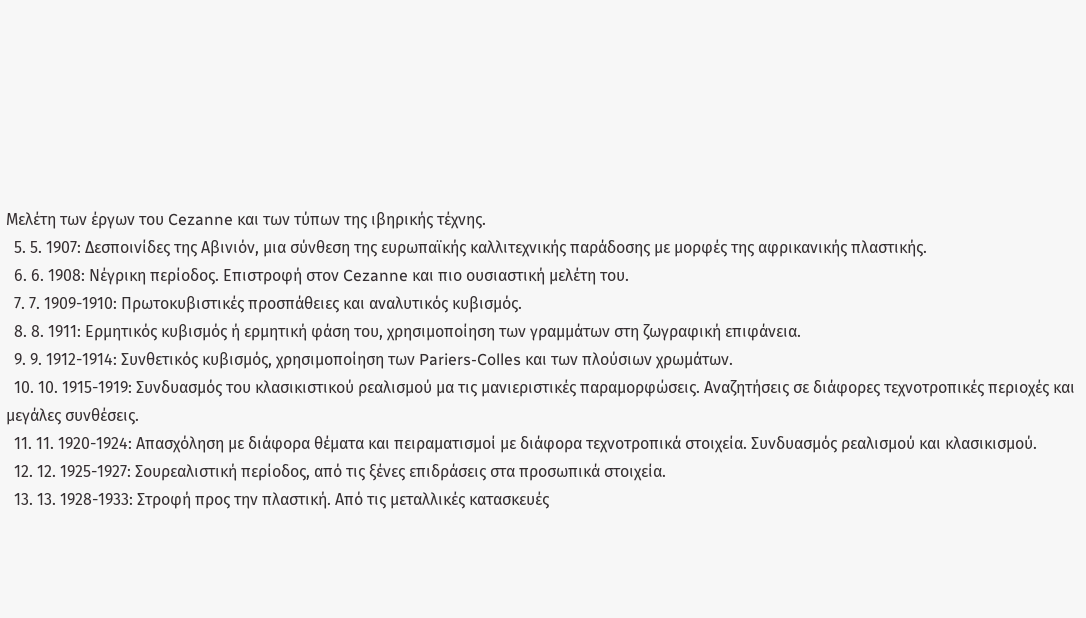Μελέτη των έργων του Cezanne και των τύπων της ιβηρικής τέχνης.
  5. 5. 1907: Δεσποινίδες της Αβινιόν, μια σύνθεση της ευρωπαϊκής καλλιτεχνικής παράδοσης με μορφές της αφρικανικής πλαστικής.
  6. 6. 1908: Νέγρικη περίοδος. Επιστροφή στον Cezanne και πιο ουσιαστική μελέτη του.
  7. 7. 1909-1910: Πρωτοκυβιστικές προσπάθειες και αναλυτικός κυβισμός.
  8. 8. 1911: Ερμητικός κυβισμός ή ερμητική φάση του, χρησιμοποίηση των γραμμάτων στη ζωγραφική επιφάνεια.
  9. 9. 1912-1914: Συνθετικός κυβισμός, χρησιμοποίηση των Pariers-Colles και των πλούσιων χρωμάτων.
  10. 10. 1915-1919: Συνδυασμός του κλασικιστικού ρεαλισμού μα τις μανιεριστικές παραμορφώσεις. Αναζητήσεις σε διάφορες τεχνοτροπικές περιοχές και μεγάλες συνθέσεις.
  11. 11. 1920-1924: Απασχόληση με διάφορα θέματα και πειραματισμοί με διάφορα τεχνοτροπικά στοιχεία. Συνδυασμός ρεαλισμού και κλασικισμού.
  12. 12. 1925-1927: Σουρεαλιστική περίοδος, από τις ξένες επιδράσεις στα προσωπικά στοιχεία.
  13. 13. 1928-1933: Στροφή προς την πλαστική. Από τις μεταλλικές κατασκευές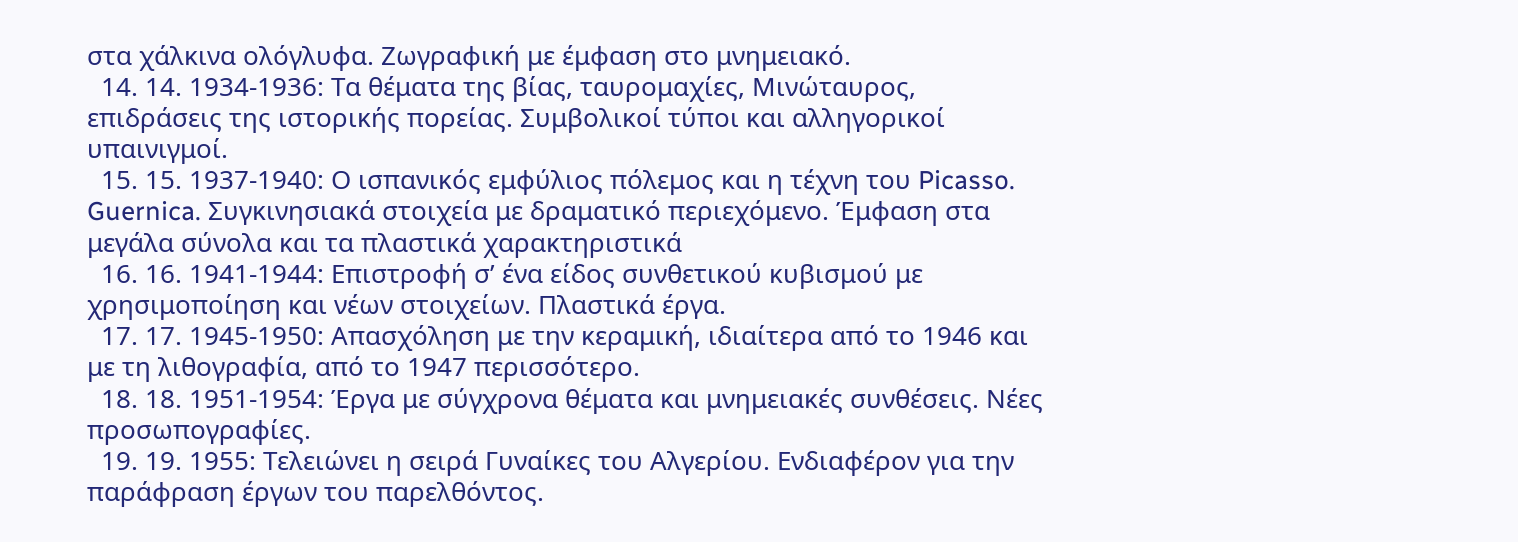στα χάλκινα ολόγλυφα. Ζωγραφική με έμφαση στο μνημειακό.
  14. 14. 1934-1936: Τα θέματα της βίας, ταυρομαχίες, Μινώταυρος, επιδράσεις της ιστορικής πορείας. Συμβολικοί τύποι και αλληγορικοί υπαινιγμοί.
  15. 15. 1937-1940: Ο ισπανικός εμφύλιος πόλεμος και η τέχνη του Picasso. Guernica. Συγκινησιακά στοιχεία με δραματικό περιεχόμενο. Έμφαση στα μεγάλα σύνολα και τα πλαστικά χαρακτηριστικά
  16. 16. 1941-1944: Επιστροφή σ’ ένα είδος συνθετικού κυβισμού με χρησιμοποίηση και νέων στοιχείων. Πλαστικά έργα.
  17. 17. 1945-1950: Απασχόληση με την κεραμική, ιδιαίτερα από το 1946 και με τη λιθογραφία, από το 1947 περισσότερο.
  18. 18. 1951-1954: Έργα με σύγχρονα θέματα και μνημειακές συνθέσεις. Νέες προσωπογραφίες.
  19. 19. 1955: Τελειώνει η σειρά Γυναίκες του Αλγερίου. Ενδιαφέρον για την παράφραση έργων του παρελθόντος.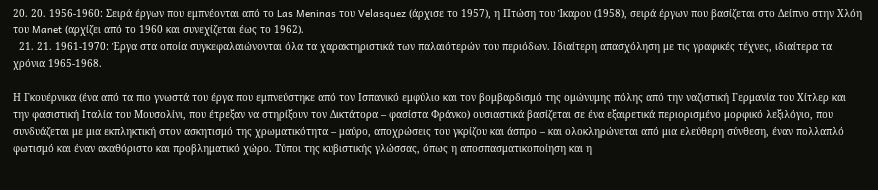20. 20. 1956-1960: Σειρά έργων που εμπνέονται από το Las Meninas του Velasquez (άρχισε το 1957), η Πτώση του Ίκαρου (1958), σειρά έργων που βασίζεται στο Δείπνο στην Χλόη του Manet (αρχίζει από το 1960 και συνεχίζεται έως το 1962).
  21. 21. 1961-1970: Έργα στα οποία συγκεφαλαιώνονται όλα τα χαρακτηριστικά των παλαιότερών του περιόδων. Ιδιαίτερη απασχόληση με τις γραφικές τέχνες, ιδιαίτερα τα χρόνια 1965-1968.

Η Γκουέρνικα (ένα από τα πιο γνωστά του έργα που εμπνεύστηκε από τον Ισπανικό εμφύλιο και τον βομβαρδισμό της ομώνυμης πόλης από την ναζιστική Γερμανία του Χίτλερ και την φασιστική Ιταλία του Μουσολίνι, που έτρεξαν να στηρίξουν τον Δικτάτορα – φασίστα Φράνκο) ουσιαστικά βασίζεται σε ένα εξαιρετικά περιορισμένο μορφικό λεξιλόγιο, που συνδυάζεται με μια εκπληκτική στον ασκητισμό της χρωματικότητα – μαύρο, αποχρώσεις του γκρίζου και άσπρο – και ολοκληρώνεται από μια ελεύθερη σύνθεση, έναν πολλαπλό φωτισμό και έναν ακαθόριστο και προβληματικό χώρο. Τύποι της κυβιστικής γλώσσας, όπως η αποσπασματικοποίηση και η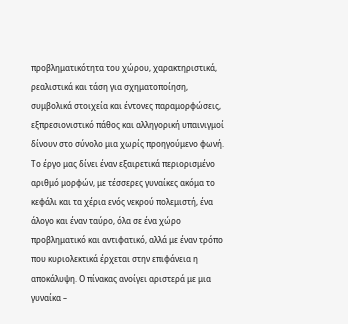προβληματικότητα του χώρου, χαρακτηριστικά, ρεαλιστικά και τάση για σχηματοποίηση, συμβολικά στοιχεία και έντονες παραμορφώσεις, εξπρεσιονιστικό πάθος και αλληγορική υπαινιγμοί δίνουν στο σύνολο μια χωρίς προηγούμενο φωνή. Το έργο μας δίνει έναν εξαιρετικά περιορισμένο αριθμό μορφών, με τέσσερες γυναίκες ακόμα το κεφάλι και τα χέρια ενός νεκρού πολεμιστή, ένα άλογο και έναν ταύρο, όλα σε ένα χώρο προβληματικό και αντιφατικό, αλλά με έναν τρόπο που κυριολεκτικά έρχεται στην επιφάνεια η αποκάλυψη. Ο πίνακας ανοίγει αριστερά με μια γυναίκα –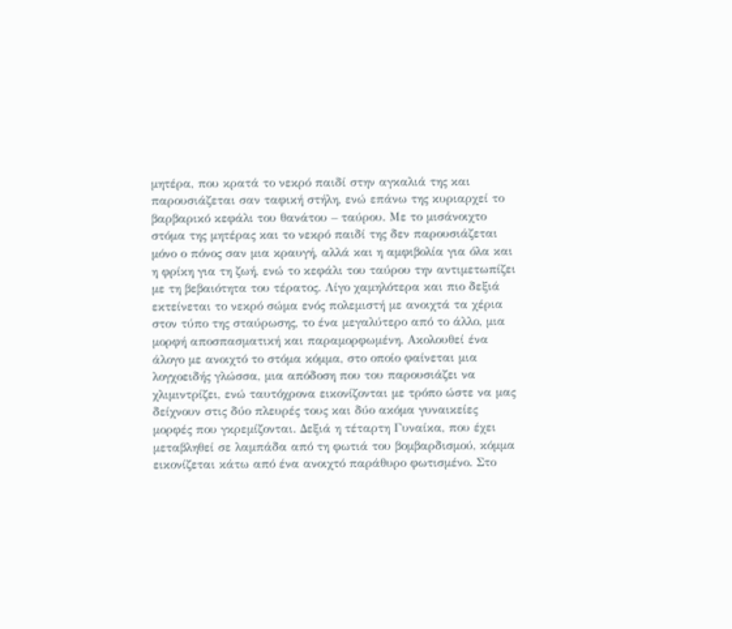μητέρα, που κρατά το νεκρό παιδί στην αγκαλιά της και παρουσιάζεται σαν ταφική στήλη, ενώ επάνω της κυριαρχεί το βαρβαρικό κεφάλι του θανάτου – ταύρου. Με το μισάνοιχτο στόμα της μητέρας και το νεκρό παιδί της δεν παρουσιάζεται μόνο ο πόνος σαν μια κραυγή, αλλά και η αμφιβολία για όλα και η φρίκη για τη ζωή, ενώ το κεφάλι του ταύρου την αντιμετωπίζει με τη βεβαιότητα του τέρατος. Λίγο χαμηλότερα και πιο δεξιά εκτείνεται το νεκρό σώμα ενός πολεμιστή με ανοιχτά τα χέρια στον τύπο της σταύρωσης, το ένα μεγαλύτερο από το άλλο, μια μορφή αποσπασματική και παραμορφωμένη. Ακολουθεί ένα άλογο με ανοιχτό το στόμα κόμμα, στο οποίο φαίνεται μια λογχοειδής γλώσσα, μια απόδοση που του παρουσιάζει να χλιμιντρίζει, ενώ ταυτόχρονα εικονίζονται με τρόπο ώστε να μας δείχνουν στις δύο πλευρές τους και δύο ακόμα γυναικείες μορφές που γκρεμίζονται. Δεξιά η τέταρτη Γυναίκα, που έχει μεταβληθεί σε λαμπάδα από τη φωτιά του βομβαρδισμού, κόμμα εικονίζεται κάτω από ένα ανοιχτό παράθυρο φωτισμένο. Στο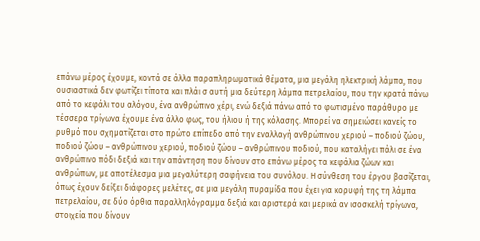επάνω μέρος έχουμε, κοντά σε άλλα παραπληρωματικά θέματα, μια μεγάλη ηλεκτρική λάμπα, που ουσιαστικά δεν φωτίζει τίποτα και πλάι σ αυτή μια δεύτερη λάμπα πετρελαίου, που την κρατά πάνω από το κεφάλι του αλόγου, ένα ανθρώπινο χέρι, ενώ δεξιά πάνω από το φωτισμένο παράθυρο με τέσσερα τρίγωνα έχουμε ένα άλλο φως, του ήλιου ή της κόλασης. Μπορεί να σημειώσει κανείς το ρυθμό που σχηματίζεται στο πρώτο επίπεδο από την εναλλαγή ανθρώπινου χεριού – ποδιού ζώου, ποδιού ζώου – ανθρώπινου χεριού, ποδιού ζώου – ανθρώπινου ποδιού, που καταλήγει πάλι σε ένα ανθρώπινο πόδι δεξιά και την απάντηση που δίνουν στο επάνω μέρος τα κεφάλια ζώων και ανθρώπων, με αποτέλεσμα μια μεγαλύτερη σαφήνεια του συνόλου. Η σύνθεση του έργου βασίζεται, όπως έχουν δείξει διάφορες μελέτες, σε μια μεγάλη πυραμίδα που έχει για κορυφή της τη λάμπα πετρελαίου, σε δύο όρθια παραλληλόγραμμα δεξιά και αριστερά και μερικά αν ισοσκελή τρίγωνα, στοιχεία που δίνουν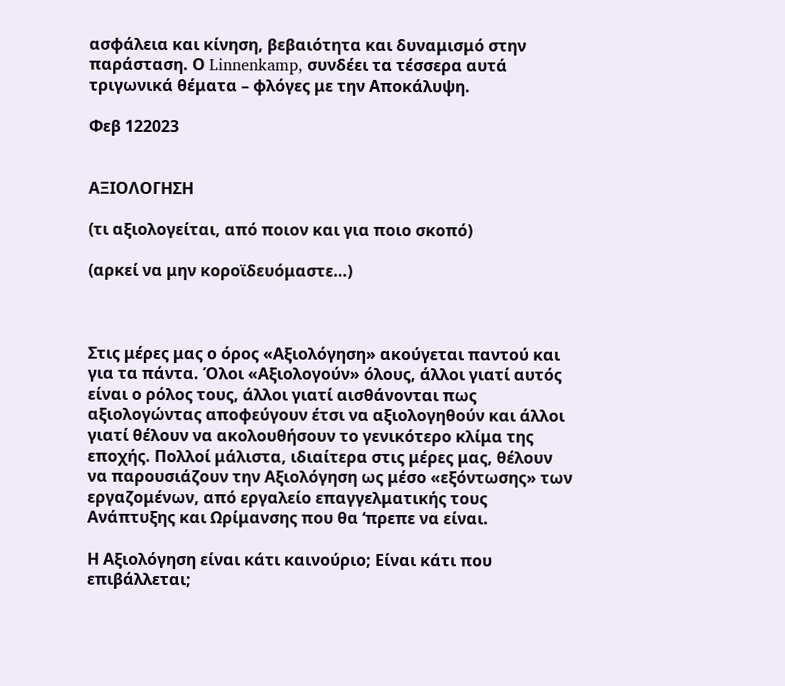ασφάλεια και κίνηση, βεβαιότητα και δυναμισμό στην παράσταση. Ο Linnenkamp, συνδέει τα τέσσερα αυτά τριγωνικά θέματα – φλόγες με την Αποκάλυψη.

Φεβ 122023


ΑΞΙΟΛΟΓΗΣΗ

(τι αξιολογείται, από ποιον και για ποιο σκοπό)

(αρκεί να μην κοροϊδευόμαστε…)



Στις μέρες μας ο όρος «Αξιολόγηση» ακούγεται παντού και για τα πάντα. Όλοι «Αξιολογούν» όλους, άλλοι γιατί αυτός είναι ο ρόλος τους, άλλοι γιατί αισθάνονται πως αξιολογώντας αποφεύγουν έτσι να αξιολογηθούν και άλλοι γιατί θέλουν να ακολουθήσουν το γενικότερο κλίμα της εποχής. Πολλοί μάλιστα, ιδιαίτερα στις μέρες μας, θέλουν να παρουσιάζουν την Αξιολόγηση ως μέσο «εξόντωσης» των εργαζομένων, από εργαλείο επαγγελματικής τους Ανάπτυξης και Ωρίμανσης που θα ‘πρεπε να είναι.

Η Αξιολόγηση είναι κάτι καινούριο; Είναι κάτι που επιβάλλεται;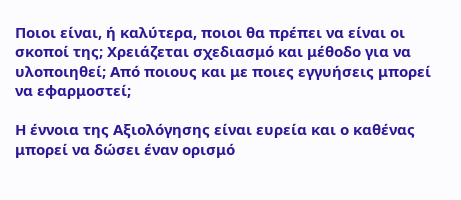Ποιοι είναι, ή καλύτερα, ποιοι θα πρέπει να είναι οι σκοποί της; Χρειάζεται σχεδιασμό και μέθοδο για να υλοποιηθεί; Από ποιους και με ποιες εγγυήσεις μπορεί να εφαρμοστεί;

Η έννοια της Αξιολόγησης είναι ευρεία και ο καθένας μπορεί να δώσει έναν ορισμό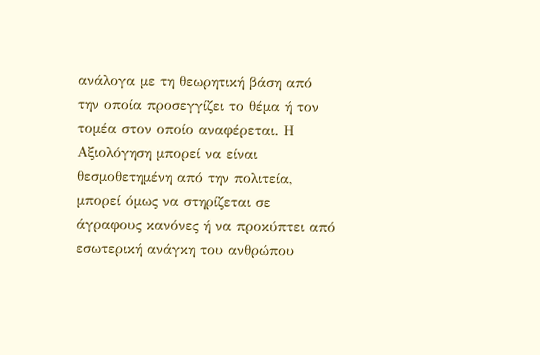ανάλογα με τη θεωρητική βάση από την οποία προσεγγίζει το θέμα ή τον τομέα στον οποίο αναφέρεται. Η Αξιολόγηση μπορεί να είναι θεσμοθετημένη από την πολιτεία, μπορεί όμως να στηρίζεται σε άγραφους κανόνες ή να προκύπτει από εσωτερική ανάγκη του ανθρώπου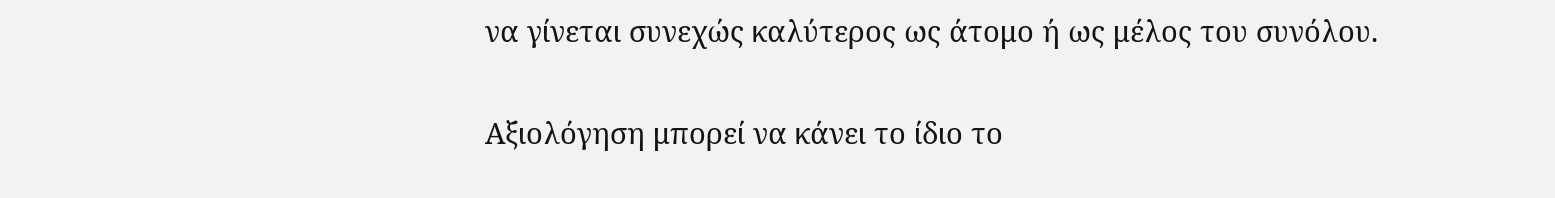να γίνεται συνεχώς καλύτερος ως άτομο ή ως μέλος του συνόλου.

Αξιολόγηση μπορεί να κάνει το ίδιο το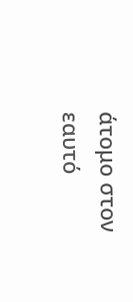άτομο στον εαυτό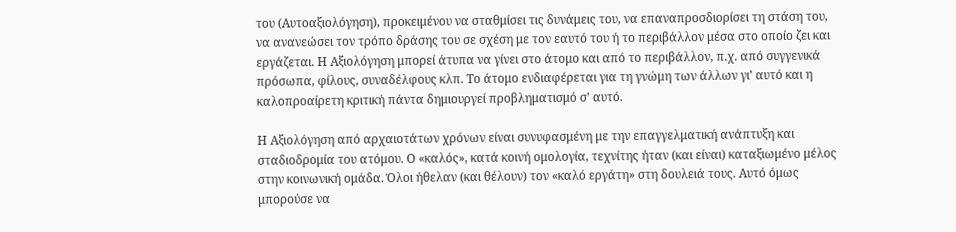του (Αυτοαξιολόγηση), προκειμένου να σταθμίσει τις δυνάμεις του, να επαναπροσδιορίσει τη στάση του, να ανανεώσει τον τρόπο δράσης του σε σχέση με τον εαυτό του ή το περιβάλλον μέσα στο οποίο ζει και εργάζεται. Η Αξιολόγηση μπορεί άτυπα να γίνει στο άτομο και από το περιβάλλον, π.χ. από συγγενικά πρόσωπα, φίλους, συναδέλφους κλπ. Το άτομο ενδιαφέρεται για τη γνώμη των άλλων γι’ αυτό και η καλοπροαίρετη κριτική πάντα δημιουργεί προβληματισμό σ’ αυτό.

Η Αξιολόγηση από αρχαιοτάτων χρόνων είναι συνυφασμένη με την επαγγελματική ανάπτυξη και σταδιοδρομία του ατόμου. Ο «καλός», κατά κοινή ομολογία, τεχνίτης ήταν (και είναι) καταξιωμένο μέλος στην κοινωνική ομάδα. Όλοι ήθελαν (και θέλουν) τον «καλό εργάτη» στη δουλειά τους. Αυτό όμως μπορούσε να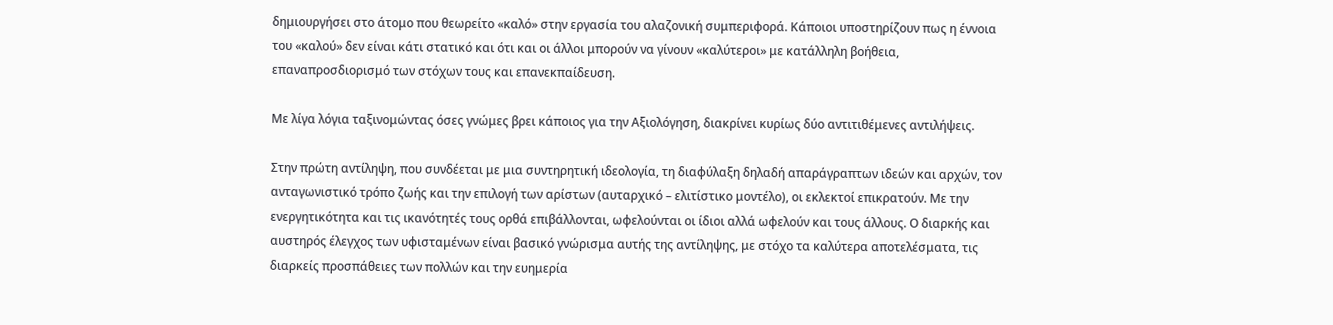δημιουργήσει στο άτομο που θεωρείτο «καλό» στην εργασία του αλαζονική συμπεριφορά. Κάποιοι υποστηρίζουν πως η έννοια του «καλού» δεν είναι κάτι στατικό και ότι και οι άλλοι μπορούν να γίνουν «καλύτεροι» με κατάλληλη βοήθεια, επαναπροσδιορισμό των στόχων τους και επανεκπαίδευση.

Με λίγα λόγια ταξινομώντας όσες γνώμες βρει κάποιος για την Αξιολόγηση, διακρίνει κυρίως δύο αντιτιθέμενες αντιλήψεις.

Στην πρώτη αντίληψη, που συνδέεται με μια συντηρητική ιδεολογία, τη διαφύλαξη δηλαδή απαράγραπτων ιδεών και αρχών, τον ανταγωνιστικό τρόπο ζωής και την επιλογή των αρίστων (αυταρχικό – ελιτίστικο μοντέλο), οι εκλεκτοί επικρατούν. Με την ενεργητικότητα και τις ικανότητές τους ορθά επιβάλλονται, ωφελούνται οι ίδιοι αλλά ωφελούν και τους άλλους. Ο διαρκής και αυστηρός έλεγχος των υφισταμένων είναι βασικό γνώρισμα αυτής της αντίληψης, με στόχο τα καλύτερα αποτελέσματα, τις διαρκείς προσπάθειες των πολλών και την ευημερία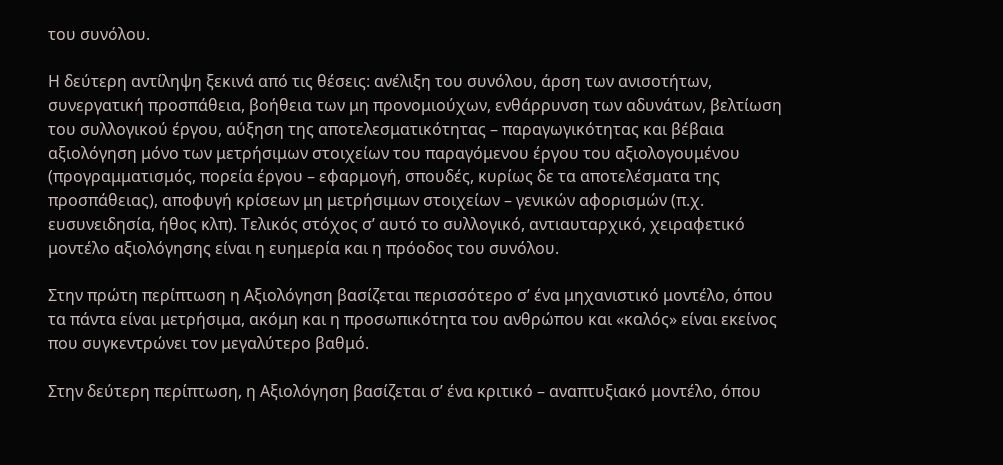του συνόλου.

Η δεύτερη αντίληψη ξεκινά από τις θέσεις: ανέλιξη του συνόλου, άρση των ανισοτήτων, συνεργατική προσπάθεια, βοήθεια των μη προνομιούχων, ενθάρρυνση των αδυνάτων, βελτίωση του συλλογικού έργου, αύξηση της αποτελεσματικότητας – παραγωγικότητας και βέβαια αξιολόγηση μόνο των μετρήσιμων στοιχείων του παραγόμενου έργου του αξιολογουμένου (προγραμματισμός, πορεία έργου – εφαρμογή, σπουδές, κυρίως δε τα αποτελέσματα της προσπάθειας), αποφυγή κρίσεων μη μετρήσιμων στοιχείων – γενικών αφορισμών (π.χ. ευσυνειδησία, ήθος κλπ). Τελικός στόχος σ’ αυτό το συλλογικό, αντιαυταρχικό, χειραφετικό μοντέλο αξιολόγησης είναι η ευημερία και η πρόοδος του συνόλου.

Στην πρώτη περίπτωση η Αξιολόγηση βασίζεται περισσότερο σ’ ένα μηχανιστικό μοντέλο, όπου τα πάντα είναι μετρήσιμα, ακόμη και η προσωπικότητα του ανθρώπου και «καλός» είναι εκείνος που συγκεντρώνει τον μεγαλύτερο βαθμό.

Στην δεύτερη περίπτωση, η Αξιολόγηση βασίζεται σ’ ένα κριτικό – αναπτυξιακό μοντέλο, όπου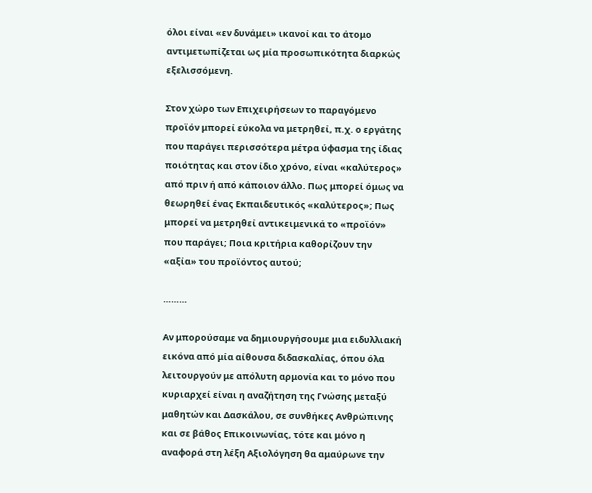όλοι είναι «εν δυνάμει» ικανοί και το άτομο αντιμετωπίζεται ως μία προσωπικότητα διαρκώς εξελισσόμενη.

Στον χώρο των Επιχειρήσεων το παραγόμενο προϊόν μπορεί εύκολα να μετρηθεί, π.χ. ο εργάτης που παράγει περισσότερα μέτρα ύφασμα της ίδιας ποιότητας και στον ίδιο χρόνο, είναι «καλύτερος» από πριν ή από κάποιον άλλο. Πως μπορεί όμως να θεωρηθεί ένας Εκπαιδευτικός «καλύτερος»; Πως μπορεί να μετρηθεί αντικειμενικά το «προϊόν» που παράγει; Ποια κριτήρια καθορίζουν την «αξία» του προϊόντος αυτού;

………

Αν μπορούσαμε να δημιουργήσουμε μια ειδυλλιακή εικόνα από μία αίθουσα διδασκαλίας, όπου όλα λειτουργούν με απόλυτη αρμονία και το μόνο που κυριαρχεί είναι η αναζήτηση της Γνώσης μεταξύ μαθητών και Δασκάλου, σε συνθήκες Ανθρώπινης και σε βάθος Επικοινωνίας, τότε και μόνο η αναφορά στη λέξη Αξιολόγηση θα αμαύρωνε την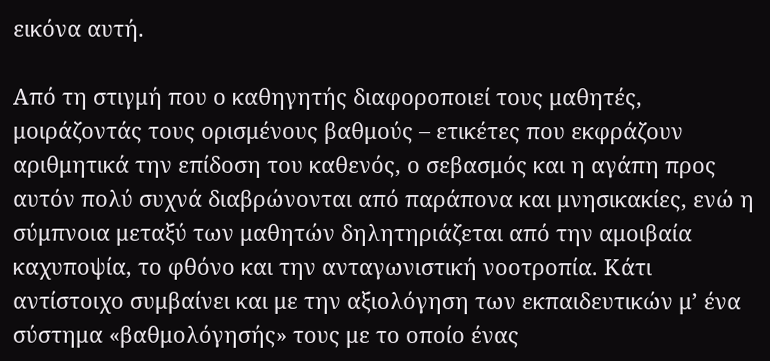εικόνα αυτή.

Από τη στιγμή που ο καθηγητής διαφοροποιεί τους μαθητές, μοιράζοντάς τους ορισμένους βαθμούς – ετικέτες που εκφράζουν αριθμητικά την επίδοση του καθενός, ο σεβασμός και η αγάπη προς αυτόν πολύ συχνά διαβρώνονται από παράπονα και μνησικακίες, ενώ η σύμπνοια μεταξύ των μαθητών δηλητηριάζεται από την αμοιβαία καχυποψία, το φθόνο και την ανταγωνιστική νοοτροπία. Κάτι αντίστοιχο συμβαίνει και με την αξιολόγηση των εκπαιδευτικών μ’ ένα σύστημα «βαθμολόγησής» τους με το οποίο ένας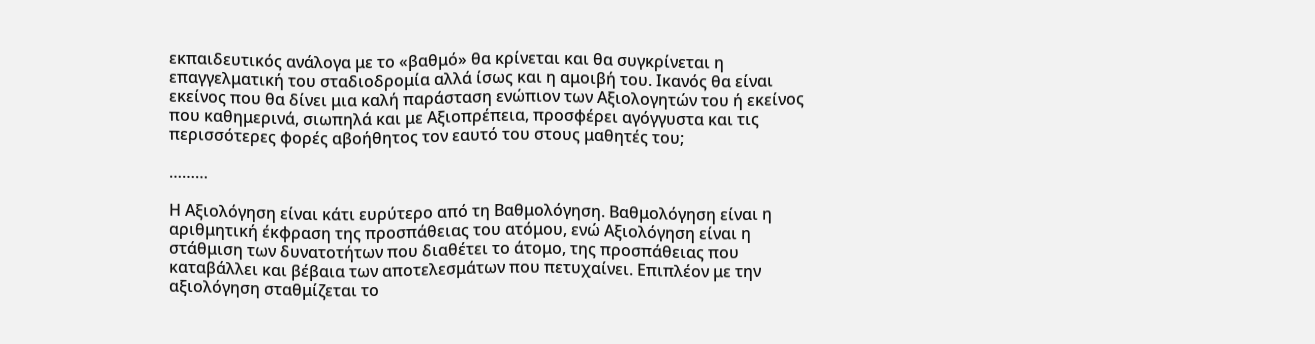εκπαιδευτικός ανάλογα με το «βαθμό» θα κρίνεται και θα συγκρίνεται η επαγγελματική του σταδιοδρομία αλλά ίσως και η αμοιβή του. Ικανός θα είναι εκείνος που θα δίνει μια καλή παράσταση ενώπιον των Αξιολογητών του ή εκείνος που καθημερινά, σιωπηλά και με Αξιοπρέπεια, προσφέρει αγόγγυστα και τις περισσότερες φορές αβοήθητος τον εαυτό του στους μαθητές του;

………

Η Αξιολόγηση είναι κάτι ευρύτερο από τη Βαθμολόγηση. Βαθμολόγηση είναι η αριθμητική έκφραση της προσπάθειας του ατόμου, ενώ Αξιολόγηση είναι η στάθμιση των δυνατοτήτων που διαθέτει το άτομο, της προσπάθειας που καταβάλλει και βέβαια των αποτελεσμάτων που πετυχαίνει. Επιπλέον με την αξιολόγηση σταθμίζεται το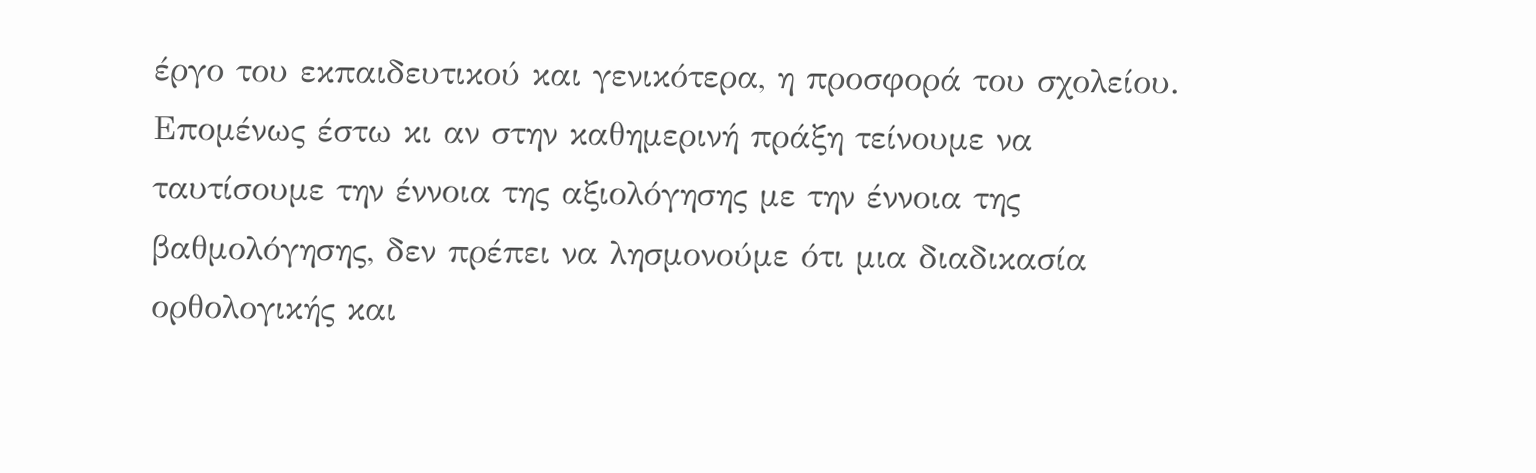έργο του εκπαιδευτικού και γενικότερα, η προσφορά του σχολείου. Επομένως έστω κι αν στην καθημερινή πράξη τείνουμε να ταυτίσουμε την έννοια της αξιολόγησης με την έννοια της βαθμολόγησης, δεν πρέπει να λησμονούμε ότι μια διαδικασία ορθολογικής και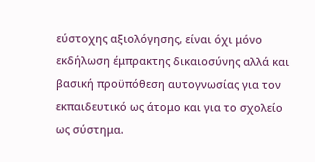εύστοχης αξιολόγησης, είναι όχι μόνο εκδήλωση έμπρακτης δικαιοσύνης αλλά και βασική προϋπόθεση αυτογνωσίας για τον εκπαιδευτικό ως άτομο και για το σχολείο ως σύστημα.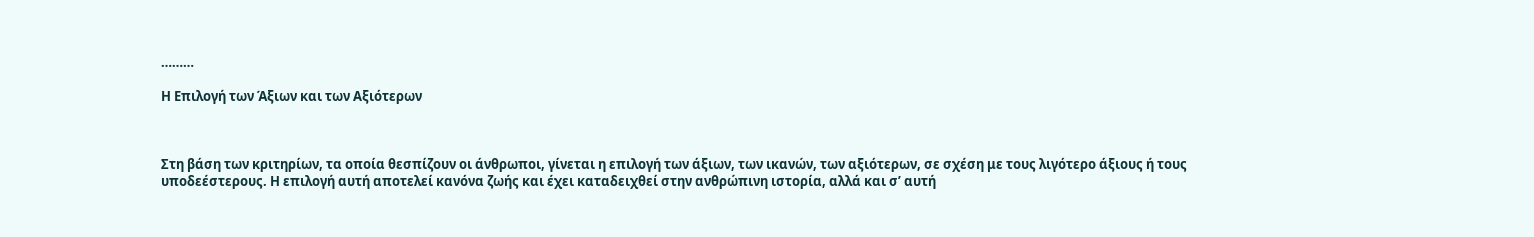………

Η Επιλογή των Άξιων και των Αξιότερων



Στη βάση των κριτηρίων, τα οποία θεσπίζουν οι άνθρωποι, γίνεται η επιλογή των άξιων, των ικανών, των αξιότερων, σε σχέση με τους λιγότερο άξιους ή τους υποδεέστερους. Η επιλογή αυτή αποτελεί κανόνα ζωής και έχει καταδειχθεί στην ανθρώπινη ιστορία, αλλά και σ’ αυτή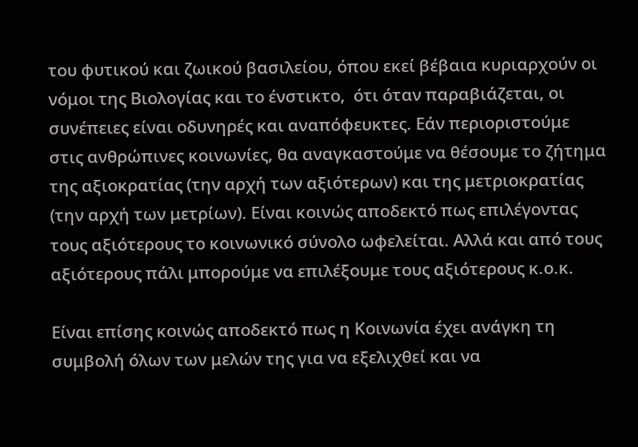του φυτικού και ζωικού βασιλείου, όπου εκεί βέβαια κυριαρχούν οι νόμοι της Βιολογίας και το ένστικτο,  ότι όταν παραβιάζεται, οι συνέπειες είναι οδυνηρές και αναπόφευκτες. Εάν περιοριστούμε στις ανθρώπινες κοινωνίες, θα αναγκαστούμε να θέσουμε το ζήτημα της αξιοκρατίας (την αρχή των αξιότερων) και της μετριοκρατίας (την αρχή των μετρίων). Είναι κοινώς αποδεκτό πως επιλέγοντας τους αξιότερους το κοινωνικό σύνολο ωφελείται. Αλλά και από τους αξιότερους πάλι μπορούμε να επιλέξουμε τους αξιότερους κ.ο.κ.

Είναι επίσης κοινώς αποδεκτό πως η Κοινωνία έχει ανάγκη τη συμβολή όλων των μελών της για να εξελιχθεί και να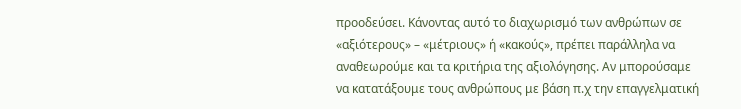προοδεύσει. Κάνοντας αυτό το διαχωρισμό των ανθρώπων σε «αξιότερους» – «μέτριους» ή «κακούς», πρέπει παράλληλα να αναθεωρούμε και τα κριτήρια της αξιολόγησης. Αν μπορούσαμε να κατατάξουμε τους ανθρώπους με βάση π.χ την επαγγελματική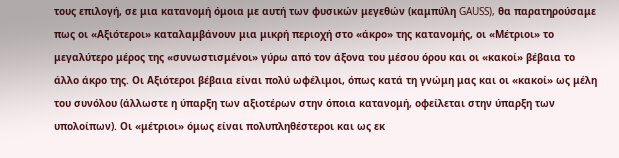τους επιλογή, σε μια κατανομή όμοια με αυτή των φυσικών μεγεθών (καμπύλη GAUSS), θα παρατηρούσαμε πως οι «Αξιότεροι» καταλαμβάνουν μια μικρή περιοχή στο «άκρο» της κατανομής, οι «Μέτριοι» το μεγαλύτερο μέρος της «συνωστισμένοι» γύρω από τον άξονα του μέσου όρου και οι «κακοί» βέβαια το άλλο άκρο της. Οι Αξιότεροι βέβαια είναι πολύ ωφέλιμοι, όπως κατά τη γνώμη μας και οι «κακοί» ως μέλη του συνόλου (άλλωστε η ύπαρξη των αξιοτέρων στην όποια κατανομή, οφείλεται στην ύπαρξη των υπολοίπων). Οι «μέτριοι» όμως είναι πολυπληθέστεροι και ως εκ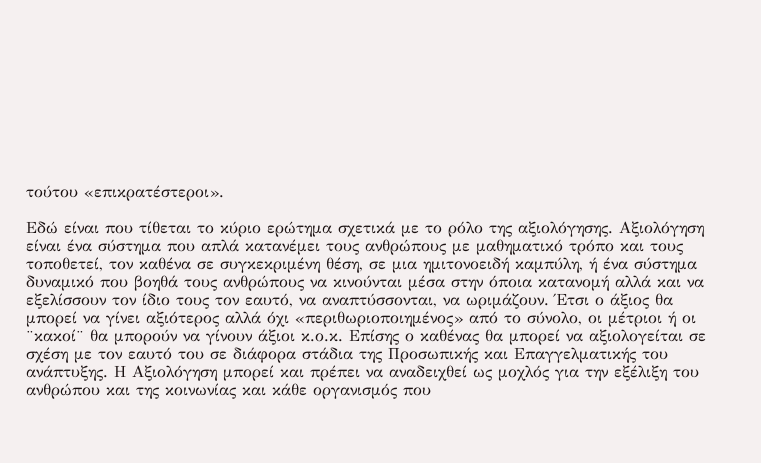τούτου «επικρατέστεροι».

Εδώ είναι που τίθεται το κύριο ερώτημα σχετικά με το ρόλο της αξιολόγησης. Αξιολόγηση είναι ένα σύστημα που απλά κατανέμει τους ανθρώπους με μαθηματικό τρόπο και τους τοποθετεί, τον καθένα σε συγκεκριμένη θέση, σε μια ημιτονοειδή καμπύλη, ή ένα σύστημα δυναμικό που βοηθά τους ανθρώπους να κινούνται μέσα στην όποια κατανομή αλλά και να εξελίσσουν τον ίδιο τους τον εαυτό, να αναπτύσσονται, να ωριμάζουν. Έτσι ο άξιος θα μπορεί να γίνει αξιότερος αλλά όχι «περιθωριοποιημένος» από το σύνολο, οι μέτριοι ή οι ¨κακοί¨ θα μπορούν να γίνουν άξιοι κ.ο.κ. Επίσης ο καθένας θα μπορεί να αξιολογείται σε σχέση με τον εαυτό του σε διάφορα στάδια της Προσωπικής και Επαγγελματικής του ανάπτυξης. Η Αξιολόγηση μπορεί και πρέπει να αναδειχθεί ως μοχλός για την εξέλιξη του ανθρώπου και της κοινωνίας και κάθε οργανισμός που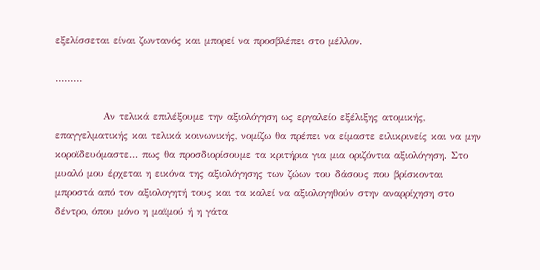εξελίσσεται είναι ζωντανός και μπορεί να προσβλέπει στο μέλλον.

………

            Αν τελικά επιλέξουμε την αξιολόγηση ως εργαλείο εξέλιξης ατομικής, επαγγελματικής και τελικά κοινωνικής, νομίζω θα πρέπει να είμαστε ειλικρινείς και να μην κοροϊδευόμαστε… πως θα προσδιορίσουμε τα κριτήρια για μια οριζόντια αξιολόγηση. Στο μυαλό μου έρχεται η εικόνα της αξιολόγησης των ζώων του δάσους που βρίσκονται μπροστά από τον αξιολογητή τους και τα καλεί να αξιολογηθούν στην αναρρίχηση στο δέντρο, όπου μόνο η μαϊμού ή η γάτα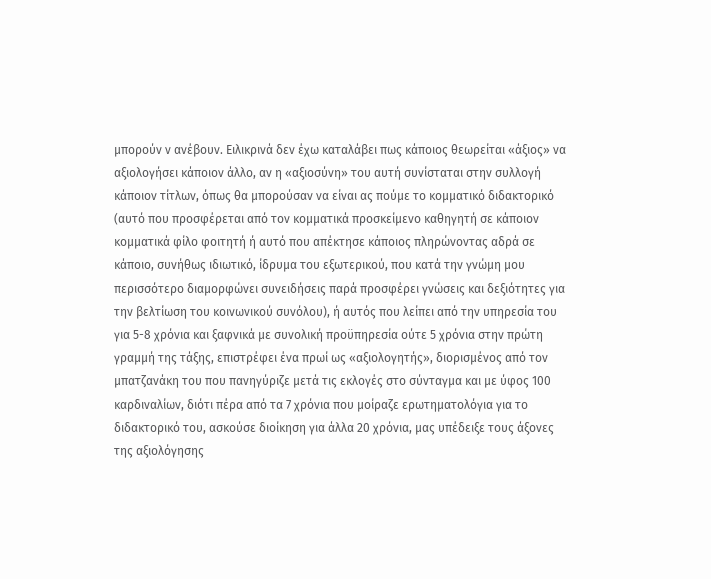μπορούν ν ανέβουν. Ειλικρινά δεν έχω καταλάβει πως κάποιος θεωρείται «άξιος» να αξιολογήσει κάποιον άλλο, αν η «αξιοσύνη» του αυτή συνίσταται στην συλλογή κάποιον τίτλων, όπως θα μπορούσαν να είναι ας πούμε το κομματικό διδακτορικό (αυτό που προσφέρεται από τον κομματικά προσκείμενο καθηγητή σε κάποιον κομματικά φίλο φοιτητή ή αυτό που απέκτησε κάποιος πληρώνοντας αδρά σε κάποιο, συνήθως ιδιωτικό, ίδρυμα του εξωτερικού, που κατά την γνώμη μου περισσότερο διαμορφώνει συνειδήσεις παρά προσφέρει γνώσεις και δεξιότητες για την βελτίωση του κοινωνικού συνόλου), ή αυτός που λείπει από την υπηρεσία του για 5-8 χρόνια και ξαφνικά με συνολική προϋπηρεσία ούτε 5 χρόνια στην πρώτη γραμμή της τάξης, επιστρέφει ένα πρωί ως «αξιολογητής», διορισμένος από τον μπατζανάκη του που πανηγύριζε μετά τις εκλογές στο σύνταγμα και με ύφος 100 καρδιναλίων, διότι πέρα από τα 7 χρόνια που μοίραζε ερωτηματολόγια για το διδακτορικό του, ασκούσε διοίκηση για άλλα 20 χρόνια, μας υπέδειξε τους άξονες της αξιολόγησης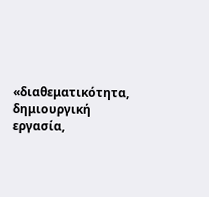«διαθεματικότητα, δημιουργική εργασία,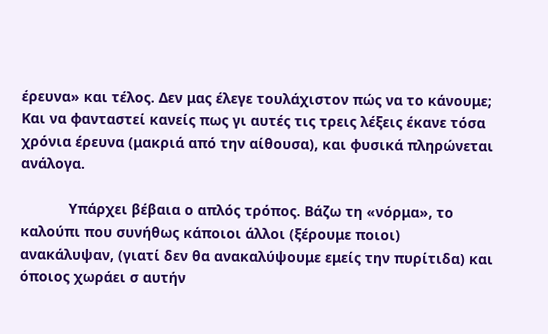έρευνα» και τέλος. Δεν μας έλεγε τουλάχιστον πώς να το κάνουμε; Και να φανταστεί κανείς πως γι αυτές τις τρεις λέξεις έκανε τόσα χρόνια έρευνα (μακριά από την αίθουσα), και φυσικά πληρώνεται ανάλογα.

            Υπάρχει βέβαια ο απλός τρόπος. Βάζω τη «νόρμα», το καλούπι που συνήθως κάποιοι άλλοι (ξέρουμε ποιοι) ανακάλυψαν, (γιατί δεν θα ανακαλύψουμε εμείς την πυρίτιδα) και όποιος χωράει σ αυτήν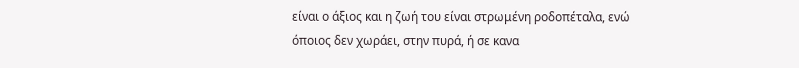είναι ο άξιος και η ζωή του είναι στρωμένη ροδοπέταλα, ενώ όποιος δεν χωράει, στην πυρά, ή σε κανα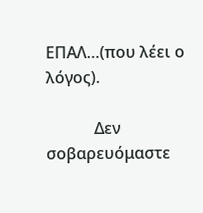ΕΠΑΛ…(που λέει ο λόγος).

            Δεν σοβαρευόμαστε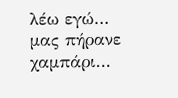λέω εγώ… μας πήρανε χαμπάρι…